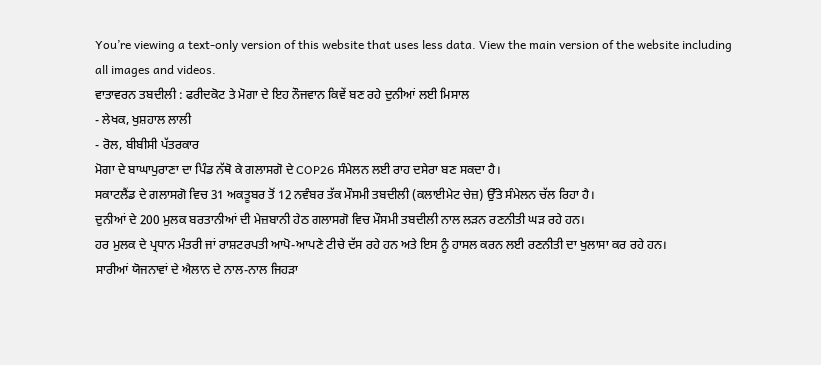You’re viewing a text-only version of this website that uses less data. View the main version of the website including all images and videos.
ਵਾਤਾਵਰਨ ਤਬਦੀਲੀ : ਫਰੀਦਕੋਟ ਤੇ ਮੋਗਾ ਦੇ ਇਹ ਨੌਜਵਾਨ ਕਿਵੇਂ ਬਣ ਰਹੇ ਦੁਨੀਆਂ ਲਈ ਮਿਸਾਲ
- ਲੇਖਕ, ਖੁਸ਼ਹਾਲ ਲਾਲੀ
- ਰੋਲ, ਬੀਬੀਸੀ ਪੱਤਰਕਾਰ
ਮੋਗਾ ਦੇ ਬਾਘਾਪੁਰਾਣਾ ਦਾ ਪਿੰਡ ਨੱਥੋ ਕੇ ਗਲਾਸਗੋ ਦੇ COP26 ਸੰਮੇਲਨ ਲਈ ਰਾਹ ਦਸੇਰਾ ਬਣ ਸਕਦਾ ਹੈ।
ਸਕਾਟਲੈਂਡ ਦੇ ਗਲਾਸਗੋ ਵਿਚ 31 ਅਕਤੂਬਰ ਤੋਂ 12 ਨਵੰਬਰ ਤੱਕ ਮੌਸਮੀ ਤਬਦੀਲੀ (ਕਲਾਈਮੇਟ ਚੇਜ਼) ਉੱਤੇ ਸੰਮੇਲਨ ਚੱਲ ਰਿਹਾ ਹੈ।
ਦੁਨੀਆਂ ਦੇ 200 ਮੁਲਕ ਬਰਤਾਨੀਆਂ ਦੀ ਮੇਜ਼ਬਾਨੀ ਹੇਠ ਗਲਾਸਗੋ ਵਿਚ ਮੌਸਮੀ ਤਬਦੀਲੀ ਨਾਲ ਲੜਨ ਰਣਨੀਤੀ ਘੜ ਰਹੇ ਹਨ।
ਹਰ ਮੁਲਕ ਦੇ ਪ੍ਰਧਾਨ ਮੰਤਰੀ ਜਾਂ ਰਾਸ਼ਟਰਪਤੀ ਆਪੋ-ਆਪਣੇ ਟੀਚੇ ਦੱਸ ਰਹੇ ਹਨ ਅਤੇ ਇਸ ਨੂੰ ਹਾਸਲ ਕਰਨ ਲਈ ਰਣਨੀਤੀ ਦਾ ਖੁਲਾਸਾ ਕਰ ਰਹੇ ਹਨ।
ਸਾਰੀਆਂ ਯੋਜਨਾਵਾਂ ਦੇ ਐਲਾਨ ਦੇ ਨਾਲ-ਨਾਲ ਜਿਹੜਾ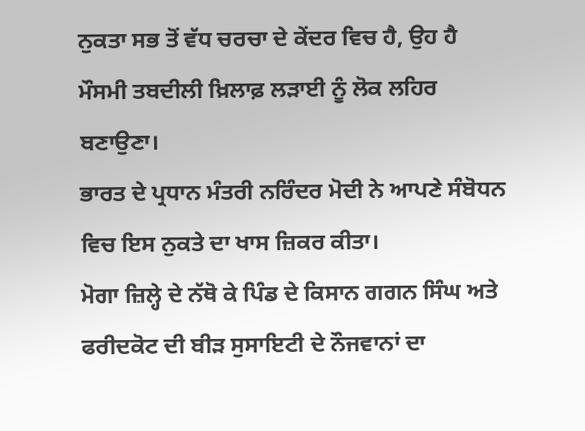ਨੁਕਤਾ ਸਭ ਤੋਂ ਵੱਧ ਚਰਚਾ ਦੇ ਕੇਂਦਰ ਵਿਚ ਹੈ, ਉਹ ਹੈ ਮੌਸਮੀ ਤਬਦੀਲੀ ਖ਼ਿਲਾਫ਼ ਲੜਾਈ ਨੂੰ ਲੋਕ ਲਹਿਰ ਬਣਾਉਣਾ।
ਭਾਰਤ ਦੇ ਪ੍ਰਧਾਨ ਮੰਤਰੀ ਨਰਿੰਦਰ ਮੋਦੀ ਨੇ ਆਪਣੇ ਸੰਬੋਧਨ ਵਿਚ ਇਸ ਨੁਕਤੇ ਦਾ ਖਾਸ ਜ਼ਿਕਰ ਕੀਤਾ।
ਮੋਗਾ ਜ਼ਿਲ੍ਹੇ ਦੇ ਨੱਥੋ ਕੇ ਪਿੰਡ ਦੇ ਕਿਸਾਨ ਗਗਨ ਸਿੰਘ ਅਤੇ ਫਰੀਦਕੋਟ ਦੀ ਬੀੜ ਸੁਸਾਇਟੀ ਦੇ ਨੌਜਵਾਨਾਂ ਦਾ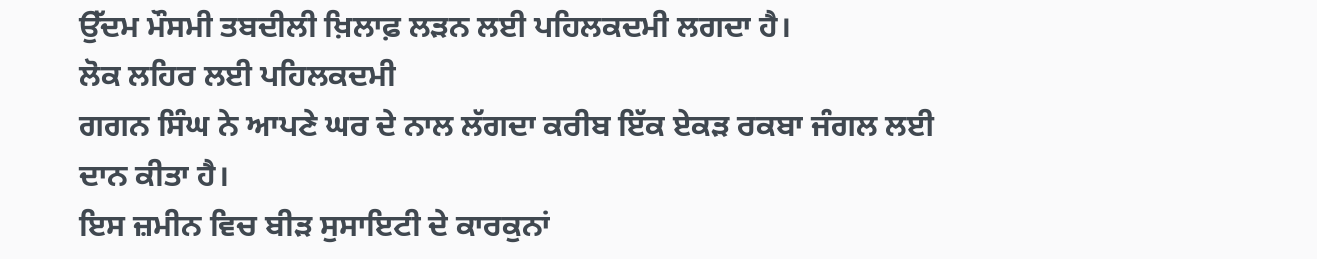ਉੱਦਮ ਮੌਸਮੀ ਤਬਦੀਲੀ ਖ਼ਿਲਾਫ਼ ਲੜਨ ਲਈ ਪਹਿਲਕਦਮੀ ਲਗਦਾ ਹੈ।
ਲੋਕ ਲਹਿਰ ਲਈ ਪਹਿਲਕਦਮੀ
ਗਗਨ ਸਿੰਘ ਨੇ ਆਪਣੇ ਘਰ ਦੇ ਨਾਲ ਲੱਗਦਾ ਕਰੀਬ ਇੱਕ ਏਕੜ ਰਕਬਾ ਜੰਗਲ ਲਈ ਦਾਨ ਕੀਤਾ ਹੈ।
ਇਸ ਜ਼ਮੀਨ ਵਿਚ ਬੀੜ ਸੁਸਾਇਟੀ ਦੇ ਕਾਰਕੁਨਾਂ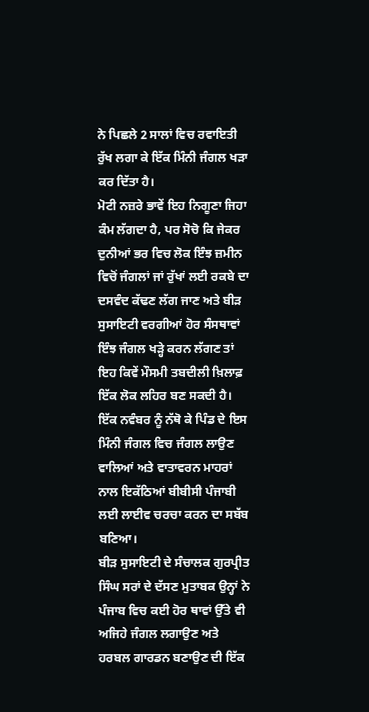ਨੇ ਪਿਛਲੇ 2 ਸਾਲਾਂ ਵਿਚ ਰਵਾਇਤੀ ਰੁੱਖ ਲਗਾ ਕੇ ਇੱਕ ਮਿੰਨੀ ਜੰਗਲ ਖੜਾ ਕਰ ਦਿੱਤਾ ਹੈ।
ਮੋਟੀ ਨਜ਼ਰੇ ਭਾਵੇਂ ਇਹ ਨਿਗੂਣਾ ਜਿਹਾ ਕੰਮ ਲੱਗਦਾ ਹੈ, ਪਰ ਸੋਚੋ ਕਿ ਜੇਕਰ ਦੁਨੀਆਂ ਭਰ ਵਿਚ ਲੋਕ ਇੰਝ ਜ਼ਮੀਨ ਵਿਚੋਂ ਜੰਗਲਾਂ ਜਾਂ ਰੁੱਖਾਂ ਲਈ ਰਕਬੇ ਦਾ ਦਸਵੰਦ ਕੱਢਣ ਲੱਗ ਜਾਣ ਅਤੇ ਬੀੜ ਸੁਸਾਇਟੀ ਵਰਗੀਆਂ ਹੋਰ ਸੰਸਥਾਵਾਂ ਇੰਝ ਜੰਗਲ ਖੜ੍ਹੇ ਕਰਨ ਲੱਗਣ ਤਾਂ ਇਹ ਕਿਵੇਂ ਮੌਸਮੀ ਤਬਦੀਲੀ ਖ਼ਿਲਾਫ਼ ਇੱਕ ਲੋਕ ਲਹਿਰ ਬਣ ਸਕਦੀ ਹੈ।
ਇੱਕ ਨਵੰਬਰ ਨੂੰ ਨੱਥੋ ਕੇ ਪਿੰਡ ਦੇ ਇਸ ਮਿੰਨੀ ਜੰਗਲ ਵਿਚ ਜੰਗਲ ਲਾਉਣ ਵਾਲਿਆਂ ਅਤੇ ਵਾਤਾਵਰਨ ਮਾਹਰਾਂ ਨਾਲ ਇਕੱਠਿਆਂ ਬੀਬੀਸੀ ਪੰਜਾਬੀ ਲਈ ਲਾਈਵ ਚਰਚਾ ਕਰਨ ਦਾ ਸਬੱਬ ਬਣਿਆ।
ਬੀੜ ਸੁਸਾਇਟੀ ਦੇ ਸੰਚਾਲਕ ਗੁਰਪ੍ਰੀਤ ਸਿੰਘ ਸਰਾਂ ਦੇ ਦੱਸਣ ਮੁਤਾਬਕ ਉਨ੍ਹਾਂ ਨੇ ਪੰਜਾਬ ਵਿਚ ਕਈ ਹੋਰ ਥਾਵਾਂ ਉੱਤੇ ਵੀ ਅਜਿਹੇ ਜੰਗਲ ਲਗਾਉਣ ਅਤੇ ਹਰਬਲ ਗਾਰਡਨ ਬਣਾਉਣ ਦੀ ਇੱਕ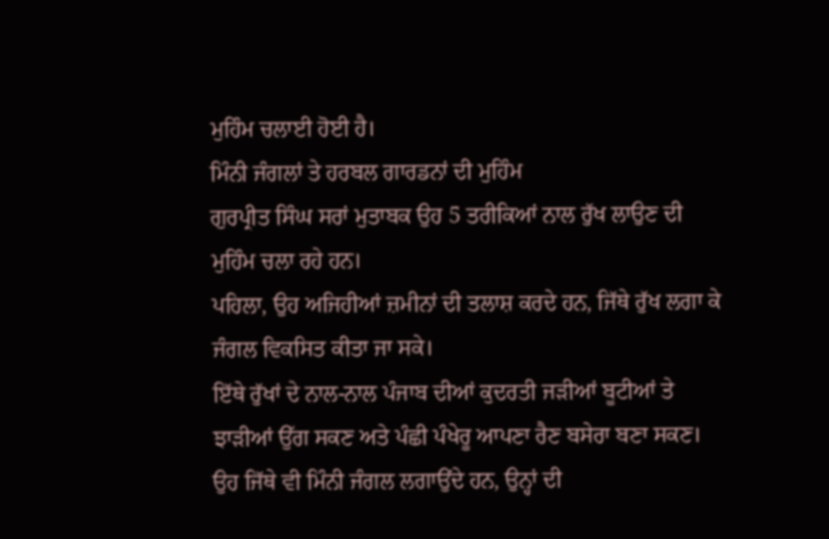ਮੁਹਿੰਮ ਚਲਾਈ ਹੋਈ ਹੈ।
ਮਿੰਨੀ ਜੰਗਲਾਂ ਤੇ ਹਰਬਲ ਗਾਰਡਨਾਂ ਦੀ ਮੁਹਿੰਮ
ਗੁਰਪ੍ਰੀਤ ਸਿੰਘ ਸਰਾਂ ਮੁਤਾਬਕ ਉਹ 5 ਤਰੀਕਿਆਂ ਨਾਲ ਰੁੱਖ ਲਾਉਣ ਦੀ ਮੁਹਿੰਮ ਚਲਾ ਰਹੇ ਹਨ।
ਪਹਿਲਾ, ਉਹ ਅਜਿਹੀਆਂ ਜ਼ਮੀਨਾਂ ਦੀ ਤਲਾਸ਼ ਕਰਦੇ ਹਨ, ਜਿੱਥੇ ਰੁੱਖ ਲਗਾ ਕੇ ਜੰਗਲ ਵਿਕਸਿਤ ਕੀਤਾ ਜਾ ਸਕੇ।
ਇੱਥੇ ਰੁੱਖਾਂ ਦੇ ਨਾਲ-ਨਾਲ ਪੰਜਾਬ ਦੀਆਂ ਕੁਦਰਤੀ ਜੜੀਆਂ ਬੂਟੀਆਂ ਤੇ ਝਾੜੀਆਂ ਉੱਗ ਸਕਣ ਅਤੇ ਪੰਛੀ ਪੰਖੇਰੂ ਆਪਣਾ ਰੈਣ ਬਸੇਰਾ ਬਣਾ ਸਕਣ।
ਉਹ ਜਿੱਥੇ ਵੀ ਮਿੰਨੀ ਜੰਗਲ ਲਗਾਉਂਦੇ ਹਨ, ਉਨ੍ਹਾਂ ਦੀ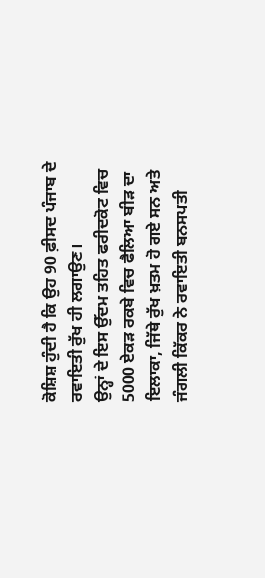ਕੋਸ਼ਿਸ਼ ਹੁੰਦੀ ਹੈ ਕਿ ਉਹ 90 ਫ਼ੀਸਦ ਪੰਜਾਬ ਦੇ ਰਵਾਇਤੀ ਰੁੱਖ ਹੀ ਲਗਾਉਣ।
ਉਨ੍ਹਾਂ ਦੇ ਇਸ ਉੱਦਮ ਤਹਿਤ ਫਰੀਦਕੋਟ ਵਿਚ 5000 ਏਕੜ ਰਕਬੇ ਵਿਚ ਫੈਲਿਆ ਬੀੜ ਦਾ ਇਲਾਕਾ, ਜਿੱਥੇ ਰੁੱਖ ਖ਼ਤਮ ਹੋ ਗਏ ਸਨ ਅਤੇ ਜੰਗਲੀ ਕਿੱਕਰ ਨੇ ਰਵਾਇਤੀ ਬਨਸਪਤੀ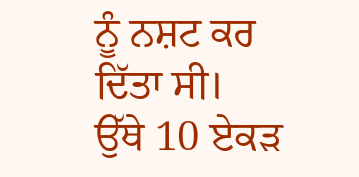ਨੂੰ ਨਸ਼ਟ ਕਰ ਦਿੱਤਾ ਸੀ।
ਉੱਥੇ 10 ਏਕੜ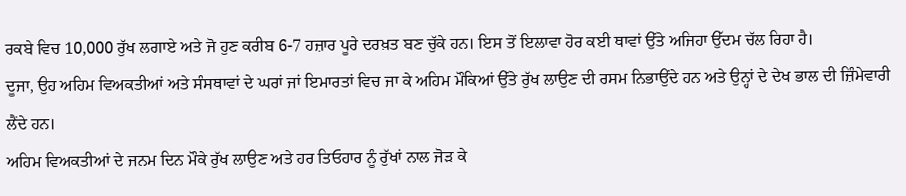ਰਕਬੇ ਵਿਚ 10,000 ਰੁੱਖ ਲਗਾਏ ਅਤੇ ਜੋ ਹੁਣ ਕਰੀਬ 6-7 ਹਜ਼ਾਰ ਪੂਰੇ ਦਰਖ਼ਤ ਬਣ ਚੁੱਕੇ ਹਨ। ਇਸ ਤੋਂ ਇਲਾਵਾ ਹੋਰ ਕਈ ਥਾਵਾਂ ਉੱਤੇ ਅਜਿਹਾ ਉੱਦਮ ਚੱਲ ਰਿਹਾ ਹੈ।
ਦੂਜਾ, ਉਹ ਅਹਿਮ ਵਿਅਕਤੀਆਂ ਅਤੇ ਸੰਸਥਾਵਾਂ ਦੇ ਘਰਾਂ ਜਾਂ ਇਮਾਰਤਾਂ ਵਿਚ ਜਾ ਕੇ ਅਹਿਮ ਮੌਕਿਆਂ ਉੱਤੇ ਰੁੱਖ ਲਾਉਣ ਦੀ ਰਸਮ ਨਿਭਾਉਂਦੇ ਹਨ ਅਤੇ ਉਨ੍ਹਾਂ ਦੇ ਦੇਖ ਭਾਲ ਦੀ ਜ਼ਿੰਮੇਵਾਰੀ ਲੈਂਦੇ ਹਨ।
ਅਹਿਮ ਵਿਅਕਤੀਆਂ ਦੇ ਜਨਮ ਦਿਨ ਮੌਕੇ ਰੁੱਖ ਲਾਉਣ ਅਤੇ ਹਰ ਤਿਓਹਾਰ ਨੂੰ ਰੁੱਖਾਂ ਨਾਲ ਜੋੜ ਕੇ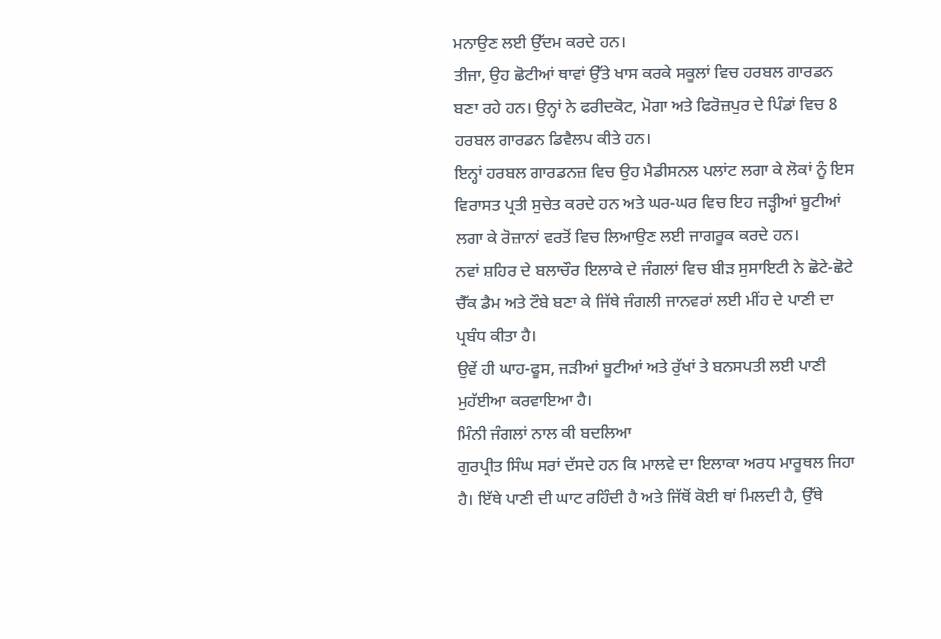ਮਨਾਉਣ ਲਈ ਉੱਦਮ ਕਰਦੇ ਹਨ।
ਤੀਜਾ, ਉਹ ਛੋਟੀਆਂ ਥਾਵਾਂ ਉੱਤੇ ਖਾਸ ਕਰਕੇ ਸਕੂਲਾਂ ਵਿਚ ਹਰਬਲ ਗਾਰਡਨ ਬਣਾ ਰਹੇ ਹਨ। ਉਨ੍ਹਾਂ ਨੇ ਫਰੀਦਕੋਟ, ਮੋਗਾ ਅਤੇ ਫਿਰੋਜ਼ਪੁਰ ਦੇ ਪਿੰਡਾਂ ਵਿਚ 8 ਹਰਬਲ ਗਾਰਡਨ ਡਿਵੈਲਪ ਕੀਤੇ ਹਨ।
ਇਨ੍ਹਾਂ ਹਰਬਲ ਗਾਰਡਨਜ਼ ਵਿਚ ਉਹ ਮੈਡੀਸਨਲ ਪਲਾਂਟ ਲਗਾ ਕੇ ਲੋਕਾਂ ਨੂੰ ਇਸ ਵਿਰਾਸਤ ਪ੍ਰਤੀ ਸੁਚੇਤ ਕਰਦੇ ਹਨ ਅਤੇ ਘਰ-ਘਰ ਵਿਚ ਇਹ ਜੜ੍ਹੀਆਂ ਬੂਟੀਆਂ ਲਗਾ ਕੇ ਰੋਜ਼ਾਨਾਂ ਵਰਤੋਂ ਵਿਚ ਲਿਆਉਣ ਲਈ ਜਾਗਰੂਕ ਕਰਦੇ ਹਨ।
ਨਵਾਂ ਸ਼ਹਿਰ ਦੇ ਬਲਾਚੌਰ ਇਲਾਕੇ ਦੇ ਜੰਗਲਾਂ ਵਿਚ ਬੀੜ ਸੁਸਾਇਟੀ ਨੇ ਛੋਟੇ-ਛੋਟੇ ਚੈੱਕ ਡੈਮ ਅਤੇ ਟੌਬੇ ਬਣਾ ਕੇ ਜਿੱਥੇ ਜੰਗਲੀ ਜਾਨਵਰਾਂ ਲਈ ਮੀਂਹ ਦੇ ਪਾਣੀ ਦਾ ਪ੍ਰਬੰਧ ਕੀਤਾ ਹੈ।
ਉਵੇਂ ਹੀ ਘਾਹ-ਫੂਸ, ਜੜੀਆਂ ਬੂਟੀਆਂ ਅਤੇ ਰੁੱਖਾਂ ਤੇ ਬਨਸਪਤੀ ਲਈ ਪਾਣੀ ਮੁਹੱਈਆ ਕਰਵਾਇਆ ਹੈ।
ਮਿੰਨੀ ਜੰਗਲਾਂ ਨਾਲ ਕੀ ਬਦਲਿਆ
ਗੁਰਪ੍ਰੀਤ ਸਿੰਘ ਸਰਾਂ ਦੱਸਦੇ ਹਨ ਕਿ ਮਾਲਵੇ ਦਾ ਇਲਾਕਾ ਅਰਧ ਮਾਰੂਥਲ ਜਿਹਾ ਹੈ। ਇੱਥੇ ਪਾਣੀ ਦੀ ਘਾਟ ਰਹਿੰਦੀ ਹੈ ਅਤੇ ਜਿੱਥੋਂ ਕੋਈ ਥਾਂ ਮਿਲਦੀ ਹੈ, ਉੱਥੇ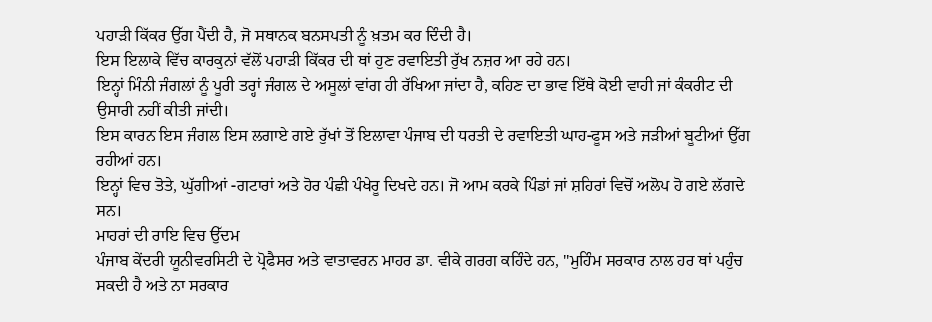ਪਹਾੜੀ ਕਿੱਕਰ ਉੱਗ ਪੈਂਦੀ ਹੈ, ਜੋ ਸਥਾਨਕ ਬਨਸਪਤੀ ਨੂੰ ਖ਼ਤਮ ਕਰ ਦਿੰਦੀ ਹੈ।
ਇਸ ਇਲਾਕੇ ਵਿੱਚ ਕਾਰਕੁਨਾਂ ਵੱਲੋਂ ਪਹਾੜੀ ਕਿੱਕਰ ਦੀ ਥਾਂ ਹੁਣ ਰਵਾਇਤੀ ਰੁੱਖ ਨਜ਼ਰ ਆ ਰਹੇ ਹਨ।
ਇਨ੍ਹਾਂ ਮਿੰਨੀ ਜੰਗਲਾਂ ਨੂੰ ਪੂਰੀ ਤਰ੍ਹਾਂ ਜੰਗਲ ਦੇ ਅਸੂਲਾਂ ਵਾਂਗ ਹੀ ਰੱਖਿਆ ਜਾਂਦਾ ਹੈ, ਕਹਿਣ ਦਾ ਭਾਵ ਇੱਥੇ ਕੋਈ ਵਾਹੀ ਜਾਂ ਕੰਕਰੀਟ ਦੀ ਉਸਾਰੀ ਨਹੀਂ ਕੀਤੀ ਜਾਂਦੀ।
ਇਸ ਕਾਰਨ ਇਸ ਜੰਗਲ ਇਸ ਲਗਾਏ ਗਏ ਰੁੱਖਾਂ ਤੋਂ ਇਲਾਵਾ ਪੰਜਾਬ ਦੀ ਧਰਤੀ ਦੇ ਰਵਾਇਤੀ ਘਾਹ-ਫੂਸ ਅਤੇ ਜੜੀਆਂ ਬੂਟੀਆਂ ਉੱਗ ਰਹੀਆਂ ਹਨ।
ਇਨ੍ਹਾਂ ਵਿਚ ਤੋਤੇ, ਘੁੱਗੀਆਂ -ਗਟਾਰਾਂ ਅਤੇ ਹੋਰ ਪੰਛੀ ਪੰਖੇਰੂ ਦਿਖਦੇ ਹਨ। ਜੋ ਆਮ ਕਰਕੇ ਪਿੰਡਾਂ ਜਾਂ ਸ਼ਹਿਰਾਂ ਵਿਚੋਂ ਅਲੋਪ ਹੋ ਗਏ ਲੱਗਦੇ ਸਨ।
ਮਾਹਰਾਂ ਦੀ ਰਾਇ ਵਿਚ ਉੱਦਮ
ਪੰਜਾਬ ਕੇਂਦਰੀ ਯੂਨੀਵਰਸਿਟੀ ਦੇ ਪ੍ਰੋਫੈਸਰ ਅਤੇ ਵਾਤਾਵਰਨ ਮਾਹਰ ਡਾ. ਵੀਕੇ ਗਰਗ ਕਹਿੰਦੇ ਹਨ, ''ਮੁਹਿੰਮ ਸਰਕਾਰ ਨਾਲ ਹਰ ਥਾਂ ਪਹੁੰਚ ਸਕਦੀ ਹੈ ਅਤੇ ਨਾ ਸਰਕਾਰ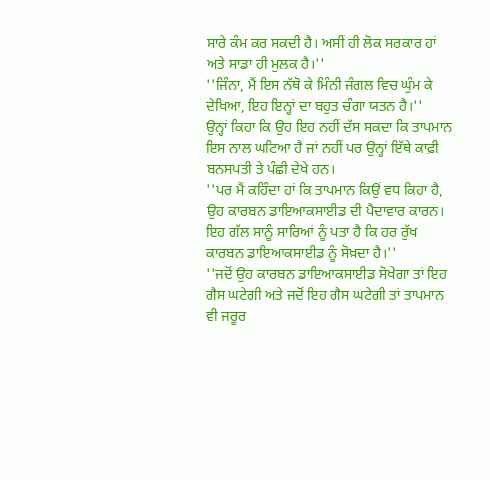ਸਾਰੇ ਕੰਮ ਕਰ ਸਕਦੀ ਹੈ। ਅਸੀਂ ਹੀ ਲੋਕ ਸਰਕਾਰ ਹਾਂ ਅਤੇ ਸਾਡਾ ਹੀ ਮੁਲਕ ਹੈ।''
''ਜਿੰਨਾ, ਮੈਂ ਇਸ ਨੱਥੋ ਕੇ ਮਿੰਨੀ ਜੰਗਲ ਵਿਚ ਘੁੰਮ ਕੇ ਦੇਖਿਆ, ਇਹ ਇਨ੍ਹਾਂ ਦਾ ਬਹੁਤ ਚੰਗਾ ਯਤਨ ਹੈ।''
ਉਨ੍ਹਾਂ ਕਿਹਾ ਕਿ ਉਹ ਇਹ ਨਹੀਂ ਦੱਸ ਸਕਦਾ ਕਿ ਤਾਪਮਾਨ ਇਸ ਨਾਲ ਘਟਿਆ ਹੈ ਜਾਂ ਨਹੀਂ ਪਰ ਉਨ੍ਹਾਂ ਇੱਥੇ ਕਾਫ਼ੀ ਬਨਸਪਤੀ ਤੇ ਪੰਛੀ ਦੇਖੇ ਹਨ।
''ਪਰ ਮੈਂ ਕਹਿੰਦਾ ਹਾਂ ਕਿ ਤਾਪਮਾਨ ਕਿਉਂ ਵਧ ਕਿਹਾ ਹੈ, ਉਹ ਕਾਰਬਨ ਡਾਇਆਕਸਾਈਡ ਦੀ ਪੈਦਾਵਾਰ ਕਾਰਨ। ਇਹ ਗੱਲ ਸਾਨੂੰ ਸਾਰਿਆਂ ਨੂੰ ਪਤਾ ਹੈ ਕਿ ਹਰ ਰੁੱਖ ਕਾਰਬਨ ਡਾਇਆਕਸਾਈਡ ਨੂੰ ਸੋਖ਼ਦਾ ਹੈ।''
''ਜਦੋਂ ਉਹ ਕਾਰਬਨ ਡਾਇਆਕਸਾਈਡ ਸੋਖੇਗਾ ਤਾਂ ਇਹ ਗੈਸ ਘਟੇਗੀ ਅਤੇ ਜਦੋਂ ਇਹ ਗੈਸ ਘਟੇਗੀ ਤਾਂ ਤਾਪਮਾਨ ਵੀ ਜਰੂਰ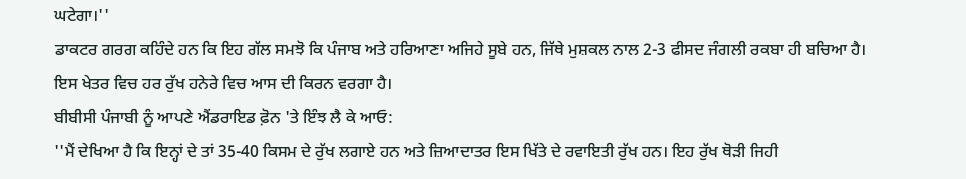ਘਟੇਗਾ।''
ਡਾਕਟਰ ਗਰਗ ਕਹਿੰਦੇ ਹਨ ਕਿ ਇਹ ਗੱਲ ਸਮਝੋ ਕਿ ਪੰਜਾਬ ਅਤੇ ਹਰਿਆਣਾ ਅਜਿਹੇ ਸੂਬੇ ਹਨ, ਜਿੱਥੇ ਮੁਸ਼ਕਲ ਨਾਲ 2-3 ਫੀਸਦ ਜੰਗਲੀ ਰਕਬਾ ਹੀ ਬਚਿਆ ਹੈ।
ਇਸ ਖੇਤਰ ਵਿਚ ਹਰ ਰੁੱਖ ਹਨੇਰੇ ਵਿਚ ਆਸ ਦੀ ਕਿਰਨ ਵਰਗਾ ਹੈ।
ਬੀਬੀਸੀ ਪੰਜਾਬੀ ਨੂੰ ਆਪਣੇ ਐਂਡਰਾਇਡ ਫ਼ੋਨ 'ਤੇ ਇੰਝ ਲੈ ਕੇ ਆਓ:
''ਮੈਂ ਦੇਖਿਆ ਹੈ ਕਿ ਇਨ੍ਹਾਂ ਦੇ ਤਾਂ 35-40 ਕਿਸਮ ਦੇ ਰੁੱਖ ਲਗਾਏ ਹਨ ਅਤੇ ਜ਼ਿਆਦਾਤਰ ਇਸ ਖਿੱਤੇ ਦੇ ਰਵਾਇਤੀ ਰੁੱਖ ਹਨ। ਇਹ ਰੁੱਖ ਥੋੜੀ ਜਿਹੀ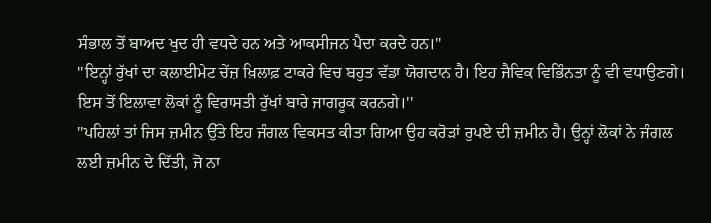ਸੰਭਾਲ ਤੋਂ ਬਾਅਦ ਖੁਦ ਹੀ ਵਧਦੇ ਹਨ ਅਤੇ ਆਕਸੀਜਨ ਪੈਦਾ ਕਰਦੇ ਹਨ।''
''ਇਨ੍ਹਾਂ ਰੁੱਖਾਂ ਦਾ ਕਲਾਈਮੇਟ ਚੇਂਜ਼ ਖ਼ਿਲਾਫ਼ ਟਾਕਰੇ ਵਿਚ ਬਹੁਤ ਵੱਡਾ ਯੋਗਦਾਨ ਹੈ। ਇਹ ਜੈਵਿਕ ਵਿਭਿੰਨਤਾ ਨੂੰ ਵੀ ਵਧਾਉਣਗੇ। ਇਸ ਤੋਂ ਇਲਾਵਾ ਲੋਕਾਂ ਨੂੰ ਵਿਰਾਸਤੀ ਰੁੱਖਾਂ ਬਾਰੇ ਜਾਗਰੂਕ ਕਰਨਗੇ।''
''ਪਹਿਲਾਂ ਤਾਂ ਜਿਸ ਜ਼ਮੀਨ ਉੱਤੇ ਇਹ ਜੰਗਲ ਵਿਕਸਤ ਕੀਤਾ ਗਿਆ ਉਹ ਕਰੋੜਾਂ ਰੁਪਏ ਦੀ ਜ਼ਮੀਨ ਹੈ। ਉਨ੍ਹਾਂ ਲੋਕਾਂ ਨੇ ਜੰਗਲ ਲਈ ਜ਼ਮੀਨ ਦੇ ਦਿੱਤੀ, ਜੋ ਨਾ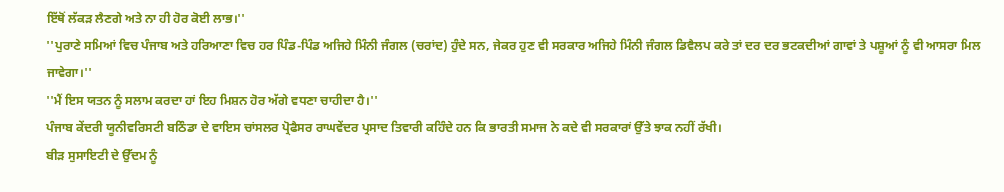ਇੱਥੋਂ ਲੱਕੜ ਲੈਣਗੇ ਅਤੇ ਨਾ ਹੀ ਹੋਰ ਕੋਈ ਲਾਭ।''
''ਪੁਰਾਣੇ ਸਮਿਆਂ ਵਿਚ ਪੰਜਾਬ ਅਤੇ ਹਰਿਆਣਾ ਵਿਚ ਹਰ ਪਿੰਡ-ਪਿੰਡ ਅਜਿਹੇ ਮਿੰਨੀ ਜੰਗਲ (ਚਰਾਂਦ) ਹੁੰਦੇ ਸਨ, ਜੇਕਰ ਹੁਣ ਵੀ ਸਰਕਾਰ ਅਜਿਹੇ ਮਿੰਨੀ ਜੰਗਲ ਡਿਵੈਲਪ ਕਰੇ ਤਾਂ ਦਰ ਦਰ ਭਟਕਦੀਆਂ ਗਾਵਾਂ ਤੇ ਪਸ਼ੂਆਂ ਨੂੰ ਵੀ ਆਸਰਾ ਮਿਲ ਜਾਵੇਗਾ।''
''ਮੈਂ ਇਸ ਯਤਨ ਨੂੰ ਸਲਾਮ ਕਰਦਾ ਹਾਂ ਇਹ ਮਿਸ਼ਨ ਹੋਰ ਅੱਗੇ ਵਧਣਾ ਚਾਹੀਦਾ ਹੈ।''
ਪੰਜਾਬ ਕੇਂਦਰੀ ਯੂਨੀਵਰਿਸਟੀ ਬਠਿੰਡਾ ਦੇ ਵਾਇਸ ਚਾਂਸਲਰ ਪ੍ਰੋਫੈਸਰ ਰਾਘਵੇਂਦਰ ਪ੍ਰਸਾਦ ਤਿਵਾਰੀ ਕਹਿੰਦੇ ਹਨ ਕਿ ਭਾਰਤੀ ਸਮਾਜ ਨੇ ਕਦੇ ਵੀ ਸਰਕਾਰਾਂ ਉੱਤੇ ਝਾਕ ਨਹੀਂ ਰੱਖੀ।
ਬੀੜ ਸੁਸਾਇਟੀ ਦੇ ਉੱਦਮ ਨੂੰ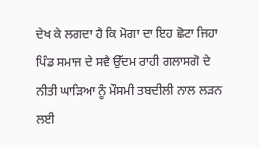ਦੇਖ ਕੇ ਲਗਦਾ ਹੈ ਕਿ ਮੋਗਾ ਦਾ ਇਹ ਛੋਟਾ ਜਿਹਾ ਪਿੰਡ ਸਮਾਜ ਦੇ ਸਵੈ ਉੱਦਮ ਰਾਹੀ ਗਲਾਸਗੋ ਦੇ ਨੀਤੀ ਘਾੜਿਆ ਨੂੰ ਮੌਸਮੀ ਤਬਦੀਲੀ ਨਾਲ ਲੜਨ ਲਈ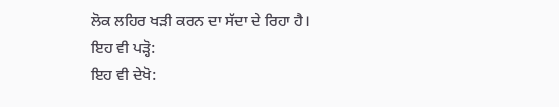ਲੋਕ ਲਹਿਰ ਖੜੀ ਕਰਨ ਦਾ ਸੱਦਾ ਦੇ ਰਿਹਾ ਹੈ।
ਇਹ ਵੀ ਪੜ੍ਹੋ:
ਇਹ ਵੀ ਦੇਖੋ: